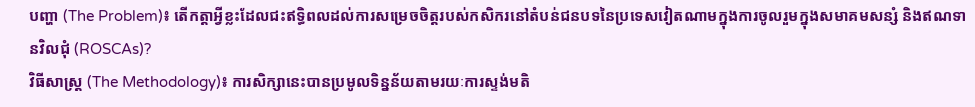បញ្ហា (The Problem)៖ តើកត្តាអ្វីខ្លះដែលជះឥទ្ធិពលដល់ការសម្រេចចិត្តរបស់កសិករនៅតំបន់ជនបទនៃប្រទេសវៀតណាមក្នុងការចូលរួមក្នុងសមាគមសន្សំ និងឥណទានវិលជុំ (ROSCAs)?
វិធីសាស្ត្រ (The Methodology)៖ ការសិក្សានេះបានប្រមូលទិន្នន័យតាមរយៈការស្ទង់មតិ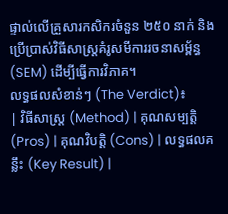ផ្ទាល់លើគ្រួសារកសិករចំនួន ២៥០ នាក់ និងប្រើប្រាស់វិធីសាស្ត្រគំរូសមីការរចនាសម្ព័ន្ធ (SEM) ដើម្បីធ្វើការវិភាគ។
លទ្ធផលសំខាន់ៗ (The Verdict)៖
| វិធីសាស្ត្រ (Method) | គុណសម្បត្តិ (Pros) | គុណវិបត្តិ (Cons) | លទ្ធផលគន្លឹះ (Key Result) |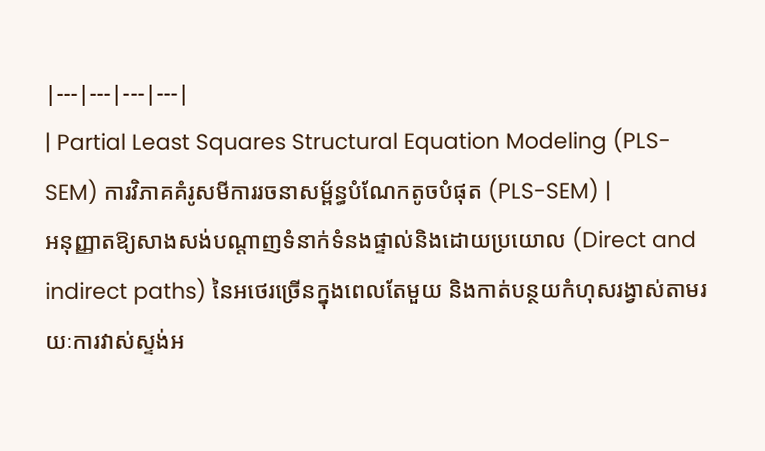|---|---|---|---|
| Partial Least Squares Structural Equation Modeling (PLS-SEM) ការវិភាគគំរូសមីការរចនាសម្ព័ន្ធបំណែកតូចបំផុត (PLS-SEM) |
អនុញ្ញាតឱ្យសាងសង់បណ្តាញទំនាក់ទំនងផ្ទាល់និងដោយប្រយោល (Direct and indirect paths) នៃអថេរច្រើនក្នុងពេលតែមួយ និងកាត់បន្ថយកំហុសរង្វាស់តាមរយៈការវាស់ស្ទង់អ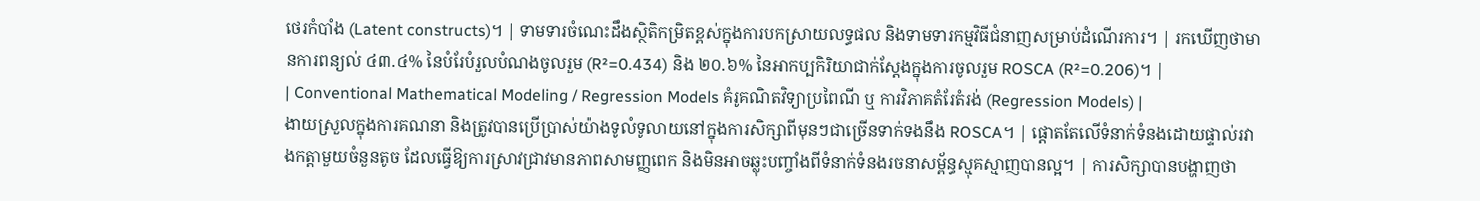ថេរកំបាំង (Latent constructs)។ | ទាមទារចំណេះដឹងស្ថិតិកម្រិតខ្ពស់ក្នុងការបកស្រាយលទ្ធផល និងទាមទារកម្មវិធីជំនាញសម្រាប់ដំណើរការ។ | រកឃើញថាមានការពន្យល់ ៤៣.៤% នៃបំរែបំរួលបំណងចូលរួម (R²=0.434) និង ២០.៦% នៃអាកប្បកិរិយាជាក់ស្តែងក្នុងការចូលរួម ROSCA (R²=0.206)។ |
| Conventional Mathematical Modeling / Regression Models គំរូគណិតវិទ្យាប្រពៃណី ឬ ការវិភាគតំរែតំរង់ (Regression Models) |
ងាយស្រួលក្នុងការគណនា និងត្រូវបានប្រើប្រាស់យ៉ាងទូលំទូលាយនៅក្នុងការសិក្សាពីមុនៗជាច្រើនទាក់ទងនឹង ROSCA។ | ផ្តោតតែលើទំនាក់ទំនងដោយផ្ទាល់រវាងកត្តាមួយចំនួនតូច ដែលធ្វើឱ្យការស្រាវជ្រាវមានភាពសាមញ្ញពេក និងមិនអាចឆ្លុះបញ្ចាំងពីទំនាក់ទំនងរចនាសម្ព័ន្ធស្មុគស្មាញបានល្អ។ | ការសិក្សាបានបង្ហាញថា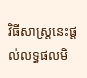វិធីសាស្ត្រនេះផ្តល់លទ្ធផលមិ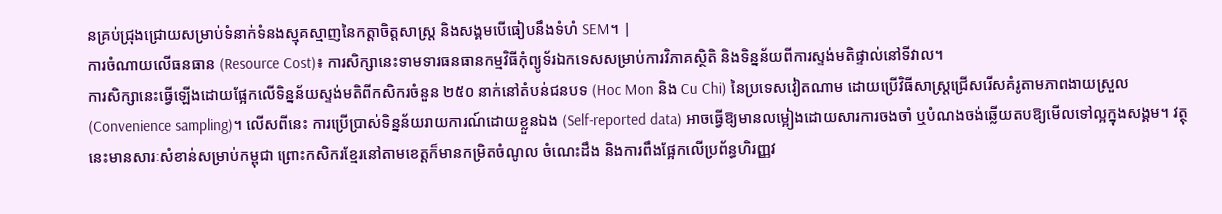នគ្រប់ជ្រុងជ្រោយសម្រាប់ទំនាក់ទំនងស្មុគស្មាញនៃកត្តាចិត្តសាស្ត្រ និងសង្គមបើធៀបនឹងទំហំ SEM។ |
ការចំណាយលើធនធាន (Resource Cost)៖ ការសិក្សានេះទាមទារធនធានកម្មវិធីកុំព្យូទ័រឯកទេសសម្រាប់ការវិភាគស្ថិតិ និងទិន្នន័យពីការស្ទង់មតិផ្ទាល់នៅទីវាល។
ការសិក្សានេះធ្វើឡើងដោយផ្អែកលើទិន្នន័យស្ទង់មតិពីកសិករចំនួន ២៥០ នាក់នៅតំបន់ជនបទ (Hoc Mon និង Cu Chi) នៃប្រទេសវៀតណាម ដោយប្រើវិធីសាស្ត្រជ្រើសរើសគំរូតាមភាពងាយស្រួល (Convenience sampling)។ លើសពីនេះ ការប្រើប្រាស់ទិន្នន័យរាយការណ៍ដោយខ្លួនឯង (Self-reported data) អាចធ្វើឱ្យមានលម្អៀងដោយសារការចងចាំ ឬបំណងចង់ឆ្លើយតបឱ្យមើលទៅល្អក្នុងសង្គម។ វត្ថុនេះមានសារៈសំខាន់សម្រាប់កម្ពុជា ព្រោះកសិករខ្មែរនៅតាមខេត្តក៏មានកម្រិតចំណូល ចំណេះដឹង និងការពឹងផ្អែកលើប្រព័ន្ធហិរញ្ញវ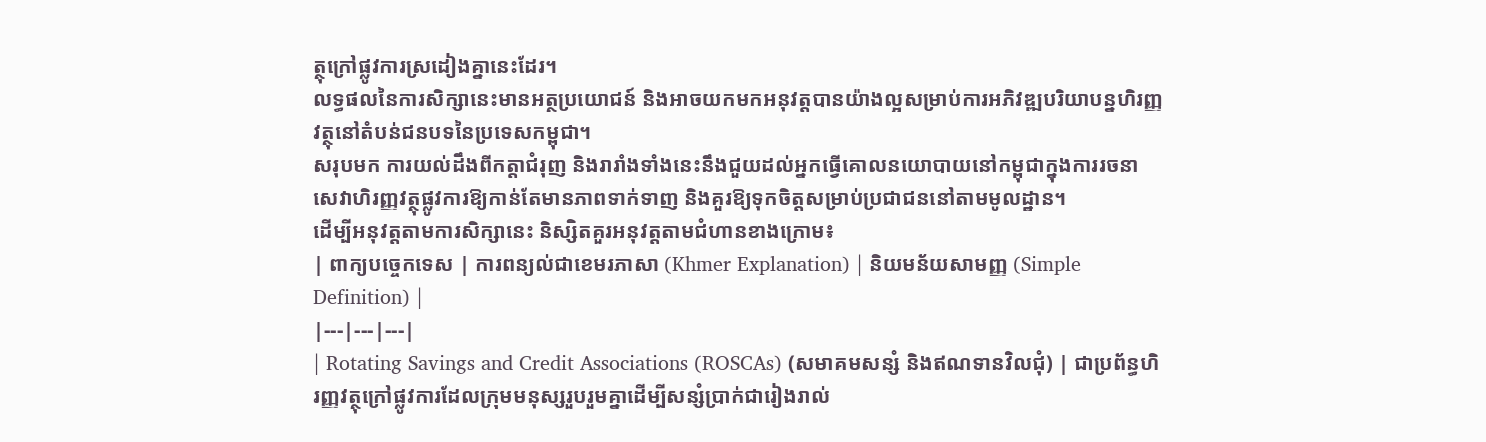ត្ថុក្រៅផ្លូវការស្រដៀងគ្នានេះដែរ។
លទ្ធផលនៃការសិក្សានេះមានអត្ថប្រយោជន៍ និងអាចយកមកអនុវត្តបានយ៉ាងល្អសម្រាប់ការអភិវឌ្ឍបរិយាបន្នហិរញ្ញវត្ថុនៅតំបន់ជនបទនៃប្រទេសកម្ពុជា។
សរុបមក ការយល់ដឹងពីកត្តាជំរុញ និងរារាំងទាំងនេះនឹងជួយដល់អ្នកធ្វើគោលនយោបាយនៅកម្ពុជាក្នុងការរចនាសេវាហិរញ្ញវត្ថុផ្លូវការឱ្យកាន់តែមានភាពទាក់ទាញ និងគួរឱ្យទុកចិត្តសម្រាប់ប្រជាជននៅតាមមូលដ្ឋាន។
ដើម្បីអនុវត្តតាមការសិក្សានេះ និស្សិតគួរអនុវត្តតាមជំហានខាងក្រោម៖
| ពាក្យបច្ចេកទេស | ការពន្យល់ជាខេមរភាសា (Khmer Explanation) | និយមន័យសាមញ្ញ (Simple Definition) |
|---|---|---|
| Rotating Savings and Credit Associations (ROSCAs) (សមាគមសន្សំ និងឥណទានវិលជុំ) | ជាប្រព័ន្ធហិរញ្ញវត្ថុក្រៅផ្លូវការដែលក្រុមមនុស្សរួបរួមគ្នាដើម្បីសន្សំប្រាក់ជារៀងរាល់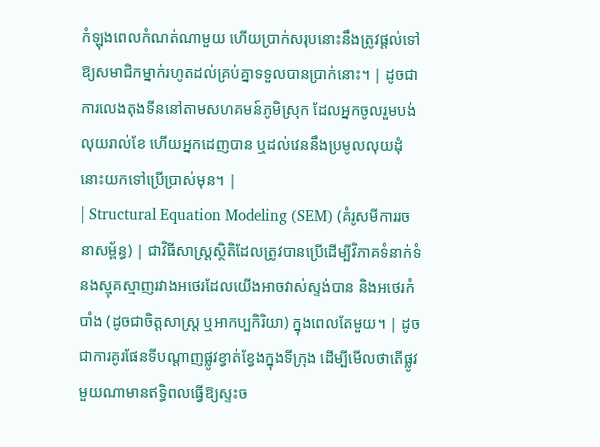កំឡុងពេលកំណត់ណាមួយ ហើយប្រាក់សរុបនោះនឹងត្រូវផ្តល់ទៅឱ្យសមាជិកម្នាក់រហូតដល់គ្រប់គ្នាទទួលបានប្រាក់នោះ។ | ដូចជាការលេងតុងទីននៅតាមសហគមន៍ភូមិស្រុក ដែលអ្នកចូលរួមបង់លុយរាល់ខែ ហើយអ្នកដេញបាន ឬដល់វេននឹងប្រមូលលុយដុំនោះយកទៅប្រើប្រាស់មុន។ |
| Structural Equation Modeling (SEM) (គំរូសមីការរចនាសម្ព័ន្ធ) | ជាវិធីសាស្ត្រស្ថិតិដែលត្រូវបានប្រើដើម្បីវិភាគទំនាក់ទំនងស្មុគស្មាញរវាងអថេរដែលយើងអាចវាស់ស្ទង់បាន និងអថេរកំបាំង (ដូចជាចិត្តសាស្ត្រ ឬអាកប្បកិរិយា) ក្នុងពេលតែមួយ។ | ដូចជាការគូរផែនទីបណ្ដាញផ្លូវខ្វាត់ខ្វែងក្នុងទីក្រុង ដើម្បីមើលថាតើផ្លូវមួយណាមានឥទ្ធិពលធ្វើឱ្យស្ទះច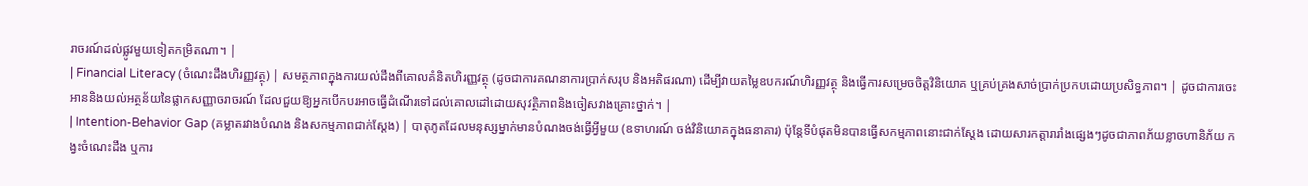រាចរណ៍ដល់ផ្លូវមួយទៀតកម្រិតណា។ |
| Financial Literacy (ចំណេះដឹងហិរញ្ញវត្ថុ) | សមត្ថភាពក្នុងការយល់ដឹងពីគោលគំនិតហិរញ្ញវត្ថុ (ដូចជាការគណនាការប្រាក់សរុប និងអតិផរណា) ដើម្បីវាយតម្លៃឧបករណ៍ហិរញ្ញវត្ថុ និងធ្វើការសម្រេចចិត្តវិនិយោគ ឬគ្រប់គ្រងសាច់ប្រាក់ប្រកបដោយប្រសិទ្ធភាព។ | ដូចជាការចេះអាននិងយល់អត្ថន័យនៃផ្លាកសញ្ញាចរាចរណ៍ ដែលជួយឱ្យអ្នកបើកបរអាចធ្វើដំណើរទៅដល់គោលដៅដោយសុវត្ថិភាពនិងចៀសវាងគ្រោះថ្នាក់។ |
| Intention-Behavior Gap (គម្លាតរវាងបំណង និងសកម្មភាពជាក់ស្តែង) | បាតុភូតដែលមនុស្សម្នាក់មានបំណងចង់ធ្វើអ្វីមួយ (ឧទាហរណ៍ ចង់វិនិយោគក្នុងធនាគារ) ប៉ុន្តែទីបំផុតមិនបានធ្វើសកម្មភាពនោះជាក់ស្តែង ដោយសារកត្តារារាំងផ្សេងៗដូចជាភាពភ័យខ្លាចហានិភ័យ កង្វះចំណេះដឹង ឬការ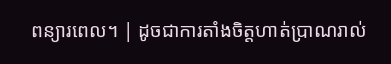ពន្យារពេល។ | ដូចជាការតាំងចិត្តហាត់ប្រាណរាល់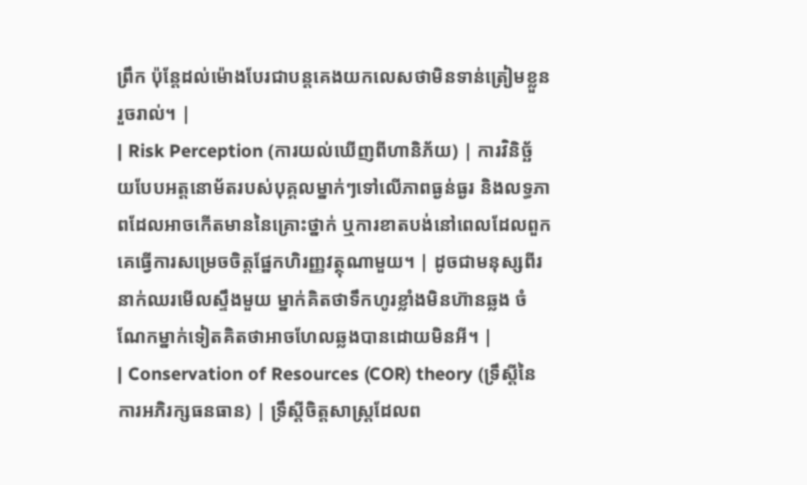ព្រឹក ប៉ុន្តែដល់ម៉ោងបែរជាបន្តគេងយកលេសថាមិនទាន់ត្រៀមខ្លួនរួចរាល់។ |
| Risk Perception (ការយល់ឃើញពីហានិភ័យ) | ការវិនិច្ឆ័យបែបអត្តនោម័តរបស់បុគ្គលម្នាក់ៗទៅលើភាពធ្ងន់ធ្ងរ និងលទ្ធភាពដែលអាចកើតមាននៃគ្រោះថ្នាក់ ឬការខាតបង់នៅពេលដែលពួកគេធ្វើការសម្រេចចិត្តផ្នែកហិរញ្ញវត្ថុណាមួយ។ | ដូចជាមនុស្សពីរនាក់ឈរមើលស្ទឹងមួយ ម្នាក់គិតថាទឹកហូរខ្លាំងមិនហ៊ានឆ្លង ចំណែកម្នាក់ទៀតគិតថាអាចហែលឆ្លងបានដោយមិនអី។ |
| Conservation of Resources (COR) theory (ទ្រឹស្តីនៃការអភិរក្សធនធាន) | ទ្រឹស្តីចិត្តសាស្ត្រដែលព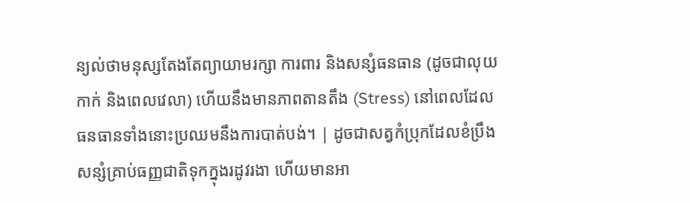ន្យល់ថាមនុស្សតែងតែព្យាយាមរក្សា ការពារ និងសន្សំធនធាន (ដូចជាលុយកាក់ និងពេលវេលា) ហើយនឹងមានភាពតានតឹង (Stress) នៅពេលដែលធនធានទាំងនោះប្រឈមនឹងការបាត់បង់។ | ដូចជាសត្វកំប្រុកដែលខំប្រឹងសន្សំគ្រាប់ធញ្ញជាតិទុកក្នុងរដូវរងា ហើយមានអា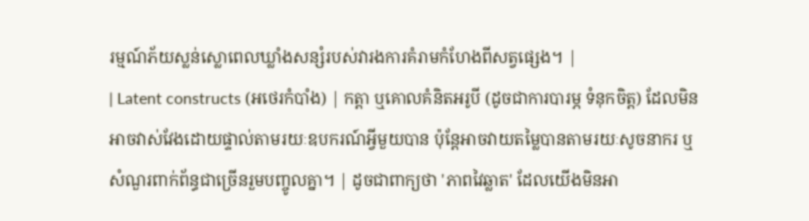រម្មណ៍ភ័យស្លន់ស្លោពេលឃ្លាំងសន្សំរបស់វារងការគំរាមកំហែងពីសត្វផ្សេង។ |
| Latent constructs (អថេរកំបាំង) | កត្តា ឬគោលគំនិតអរូបី (ដូចជាការបារម្ភ ទំនុកចិត្ត) ដែលមិនអាចវាស់វែងដោយផ្ទាល់តាមរយៈឧបករណ៍អ្វីមួយបាន ប៉ុន្តែអាចវាយតម្លៃបានតាមរយៈសូចនាករ ឬសំណួរពាក់ព័ន្ធជាច្រើនរួមបញ្ចូលគ្នា។ | ដូចជាពាក្យថា 'ភាពវៃឆ្លាត' ដែលយើងមិនអា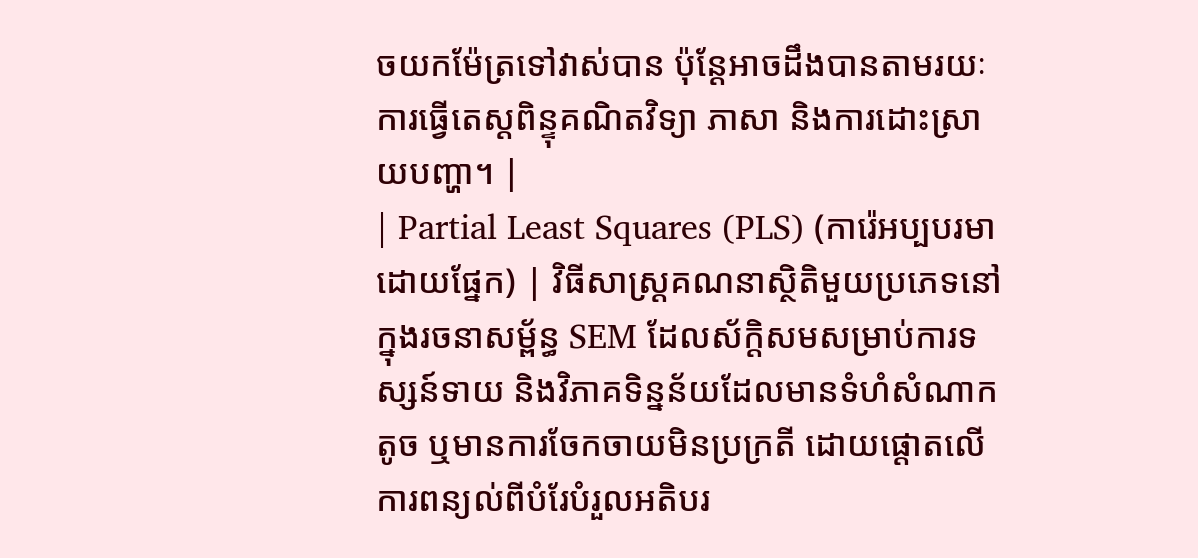ចយកម៉ែត្រទៅវាស់បាន ប៉ុន្តែអាចដឹងបានតាមរយៈការធ្វើតេស្តពិន្ទុគណិតវិទ្យា ភាសា និងការដោះស្រាយបញ្ហា។ |
| Partial Least Squares (PLS) (ការ៉េអប្បបរមាដោយផ្នែក) | វិធីសាស្ត្រគណនាស្ថិតិមួយប្រភេទនៅក្នុងរចនាសម្ព័ន្ធ SEM ដែលស័ក្តិសមសម្រាប់ការទស្សន៍ទាយ និងវិភាគទិន្នន័យដែលមានទំហំសំណាកតូច ឬមានការចែកចាយមិនប្រក្រតី ដោយផ្តោតលើការពន្យល់ពីបំរែបំរួលអតិបរ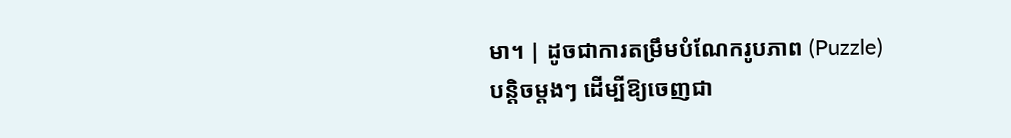មា។ | ដូចជាការតម្រឹមបំណែករូបភាព (Puzzle) បន្តិចម្តងៗ ដើម្បីឱ្យចេញជា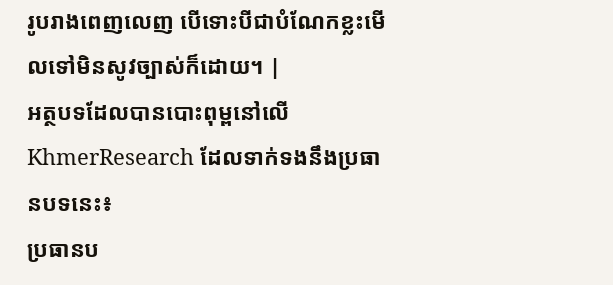រូបរាងពេញលេញ បើទោះបីជាបំណែកខ្លះមើលទៅមិនសូវច្បាស់ក៏ដោយ។ |
អត្ថបទដែលបានបោះពុម្ពនៅលើ KhmerResearch ដែលទាក់ទងនឹងប្រធានបទនេះ៖
ប្រធានប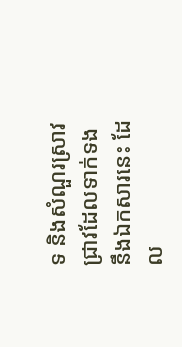ទ និងសំណួរស្រាវជ្រាវដែលទាក់ទងនឹងឯកសារនេះ ដែល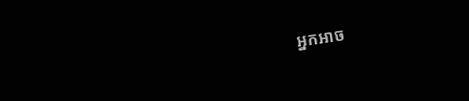អ្នកអាច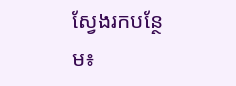ស្វែងរកបន្ថែម៖